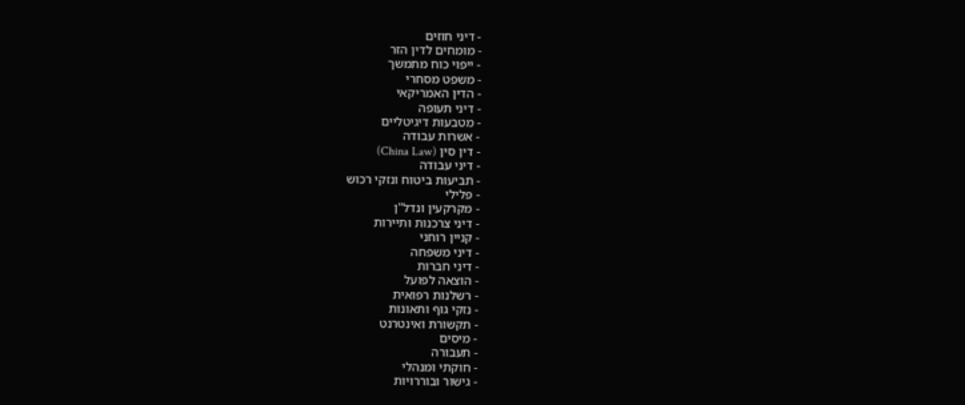- דיני חוזים
- מומחים לדין הזר
- ייפוי כוח מתמשך
- משפט מסחרי
- הדין האמריקאי
- דיני תעופה
- מטבעות דיגיטליים
- אשרות עבודה
- דין סין (China Law)
- דיני עבודה
- תביעות ביטוח ונזקי רכוש
- פלילי
- מקרקעין ונדל"ן
- דיני צרכנות ותיירות
- קניין רוחני
- דיני משפחה
- דיני חברות
- הוצאה לפועל
- רשלנות רפואית
- נזקי גוף ותאונות
- תקשורת ואינטרנט
- מיסים
- תעבורה
- חוקתי ומנהלי
- גישור ובוררויות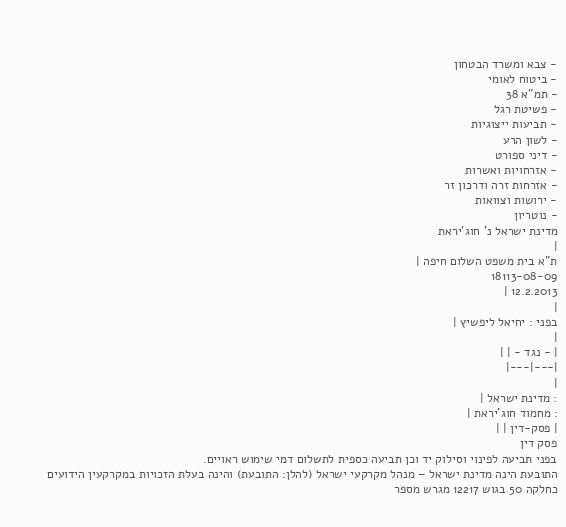- צבא ומשרד הבטחון
- ביטוח לאומי
- תמ"א 38
- פשיטת רגל
- תביעות ייצוגיות
- לשון הרע
- דיני ספורט
- אזרחויות ואשרות
- אזרחות זרה ודרכון זר
- ירושות וצוואות
- נוטריון
מדינת ישראל נ' חוג'יראת
|
ת"א בית משפט השלום חיפה |
18113-08-09
12.2.2013 |
|
בפני : יחיאל ליפשיץ |
|
| - נגד - | |
|---|---|
|
: מדינת ישראל |
: מחמוד חוג'יראת |
| פסק-דין | |
פסק דין
בפני תביעה לפינוי וסילוק יד וכן תביעה כספית לתשלום דמי שימוש ראויים.
התובעת הינה מדינת ישראל – מנהל מקרקעי ישראל (להלן: התובעת) והינה בעלת הזכויות במקרקעין הידועים כחלקה 50 בגוש 12217 מגרש מספר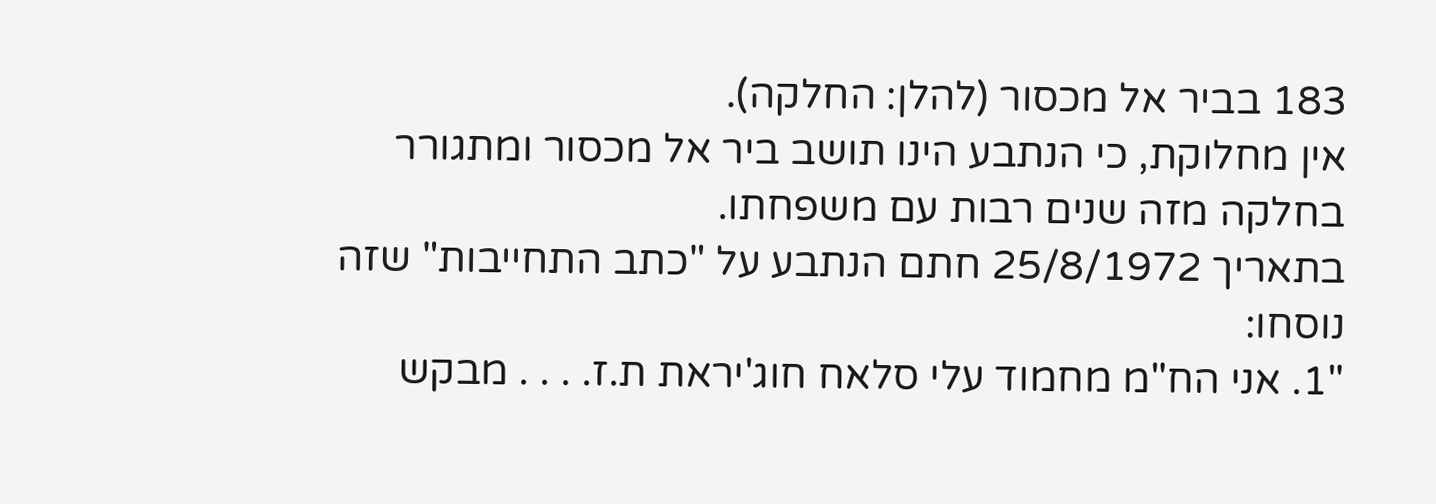183 בביר אל מכסור (להלן: החלקה).
אין מחלוקת, כי הנתבע הינו תושב ביר אל מכסור ומתגורר בחלקה מזה שנים רבות עם משפחתו.
בתאריך 25/8/1972 חתם הנתבע על "כתב התחייבות" שזה נוסחו:
"1. אני הח"מ מחמוד עלי סלאח חוג'יראת ת.ז. . . . מבקש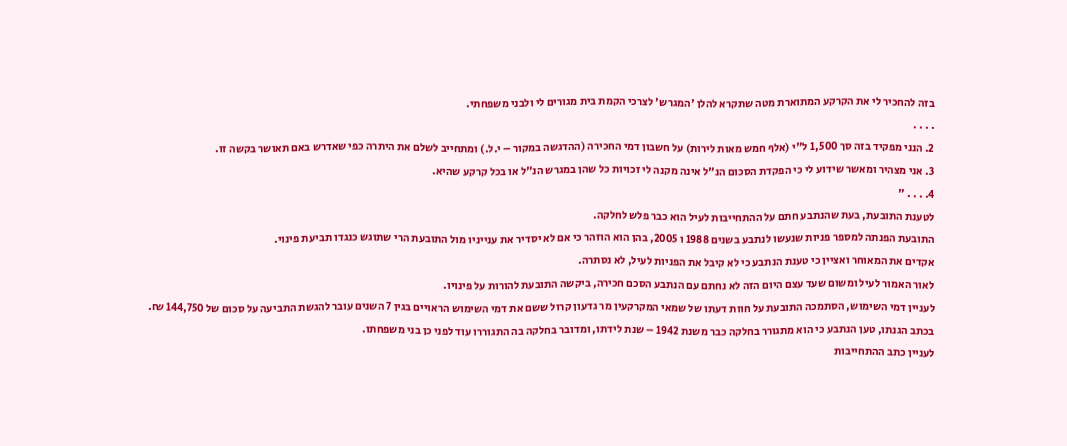בזה להחכיר לי את הקרקע המתוארת מטה שתקרא להלן 'המגרש' לצרכי הקמת בית מגורים לי ולבני משפחתי.
. . . .
2. הנני מפקיד בזה סך 1,500 ל"י (אלף חמש מאות לירות) על חשבון דמי החכירה (ההדגשה במקור – י.ל.) ומתחייב לשלם את היתרה כפי שאדרש באם תאושר בקשה זו.
3. אני מצהיר ומאשר שידוע לי כי הפקדת הסכום הנ"ל אינה מקנה לי זכויות כל שהן במגרש הנ"ל או בכל קרקע שהיא.
4. . . . "
לטענת התובעת, בעת שהנתבע חתם על ההתחייבות לעיל הוא כבר פלש לחלקה.
התובעת הפנתה למספר פניות שנעשו לנתבע בשנים 1988 ו 2005, בהן הוא הוזהר כי אם לא יסדיר את ענייניו מול התובעת הרי שתוגש כנגדו תביעת פינוי.
אקדים את המאוחר ואציין כי טענת הנתבע כי לא קיבל את הפניות לעיל, לא נסתרה.
לאור האמור לעיל ומשום שעד עצם היום הזה לא נחתם עם הנתבע הסכם חכירה, ביקשה התובעת להורות על פינויו.
לעניין דמי השימוש, הסתמכה התובעת על חוות דעתו של שמאי המקרקעין מר גדעון קרול ששם את דמי השימוש הראויים בגין 7 השנים עובר להגשת התביעה על סכום של 144,750 ₪.
בכתב הגנתו, טען הנתבע כי הוא מתגורר בחלקה כבר משנת 1942 – שנת לידתו, ומדובר בחלקה בה התגוררו עוד לפני כן בני משפחתו.
לעניין כתב ההתחייבות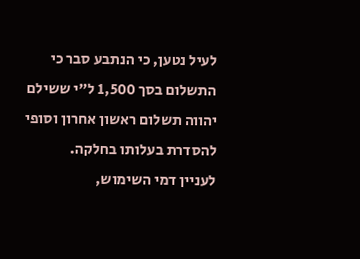לעיל נטען, כי הנתבע סבר כי התשלום בסך 1,500 ל"י ששילם יהווה תשלום ראשון אחרון וסופי להסדרת בעלותו בחלקה.
לעניין דמי השימוש,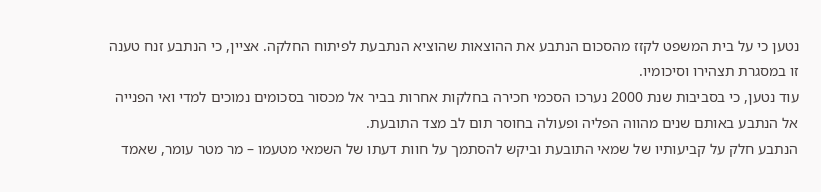נטען כי על בית המשפט לקזז מהסכום הנתבע את ההוצאות שהוציא הנתבעת לפיתוח החלקה. אציין, כי הנתבע זנח טענה זו במסגרת תצהירו וסיכומיו.
עוד נטען, כי בסביבות שנת 2000 נערכו הסכמי חכירה בחלקות אחרות בביר אל מכסור בסכומים נמוכים למדי ואי הפנייה אל הנתבע באותם שנים מהווה הפליה ופעולה בחוסר תום לב מצד התובעת.
הנתבע חלק על קביעותיו של שמאי התובעת וביקש להסתמך על חוות דעתו של השמאי מטעמו – מר מטר עומר, שאמד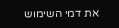את דמי השימוש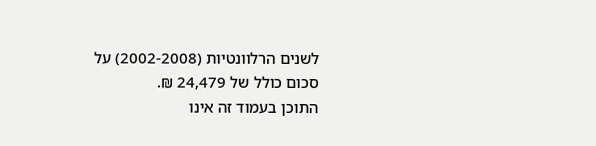לשנים הרלוונטיות (2002-2008) על סכום כולל של 24,479 ₪.
התוכן בעמוד זה אינו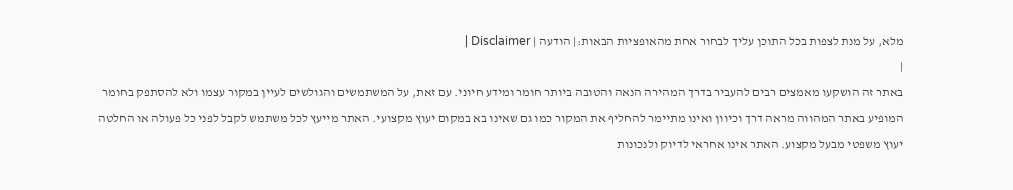מלא, על מנת לצפות בכל התוכן עליך לבחור אחת מהאופציות הבאות:| הודעה | Disclaimer |
|
באתר זה הושקעו מאמצים רבים להעביר בדרך המהירה הנאה והטובה ביותר חומר ומידע חיוני. עם זאת, על המשתמשים והגולשים לעיין במקור עצמו ולא להסתפק בחומר המופיע באתר המהווה מראה דרך וכיוון ואינו מתיימר להחליף את המקור כמו גם שאינו בא במקום יעוץ מקצועי. האתר מייעץ לכל משתמש לקבל לפני כל פעולה או החלטה יעוץ משפטי מבעל מקצוע. האתר אינו אחראי לדיוק ולנכונות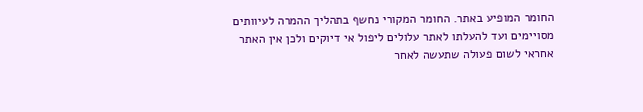החומר המופיע באתר. החומר המקורי נחשף בתהליך ההמרה לעיוותים מסויימים ועד להעלתו לאתר עלולים ליפול אי דיוקים ולכן אין האתר אחראי לשום פעולה שתעשה לאחר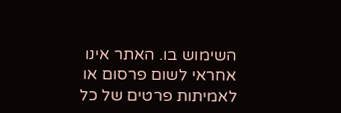השימוש בו. האתר אינו אחראי לשום פרסום או לאמיתות פרטים של כל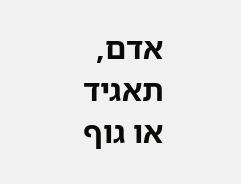אדם, תאגיד או גוף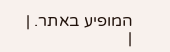המופיע באתר. |
|